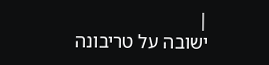|
ישובה על טריבונה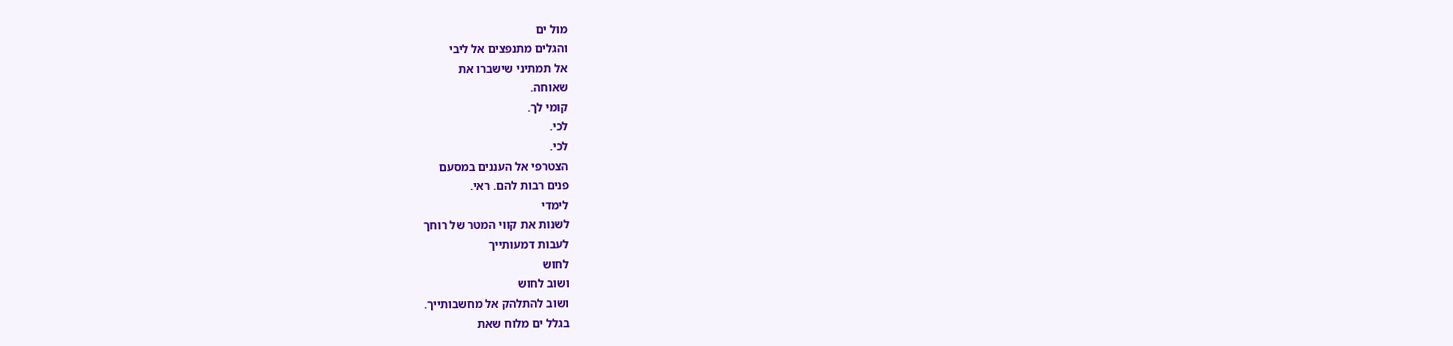מול ים
והגלים מתנפצים אל ליבי
אל תמתיני שישברו את
שאוחה.
קומי לך.
לכי.
לכי.
הצטרפי אל העננים במסעם
פנים רבות להם. ראי.
לימדי
לשנות את קווי המטר של רוחך
לעבות דמעותייך
לחוש
ושוב לחוש
ושוב להתלהק אל מחשבותייך.
בגלל ים מלוח שאת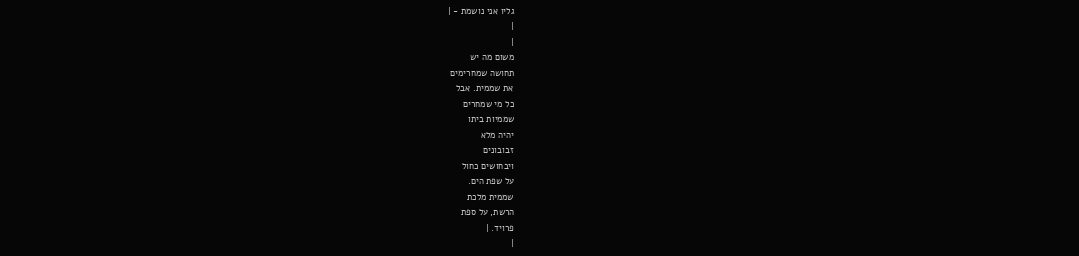גליו אני נושמת - |
|
|
משום מה יש
תחושה שמחרימים
את שממית. אבל
כל מי שמחרים
שממיות ביתו
יהיה מלא
זבובונים
ויבחושים כחול
על שפת הים.
שממית מלכת
הרשת, על ספת
פרויד. |
|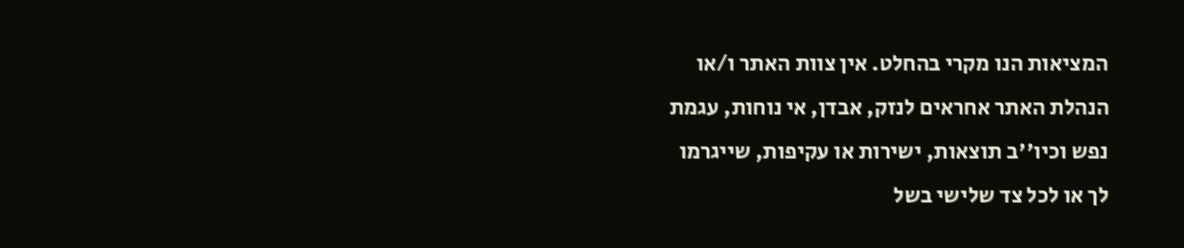המציאות הנו מקרי בהחלט. אין צוות האתר ו/או
הנהלת האתר אחראים לנזק, אבדן, אי נוחות, עגמת
נפש וכיו''ב תוצאות, ישירות או עקיפות, שייגרמו
לך או לכל צד שלישי בשל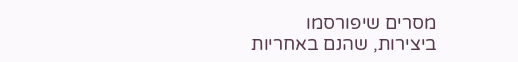מסרים שיפורסמו
ביצירות, שהנם באחריות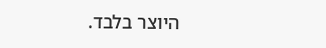היוצר בלבד.